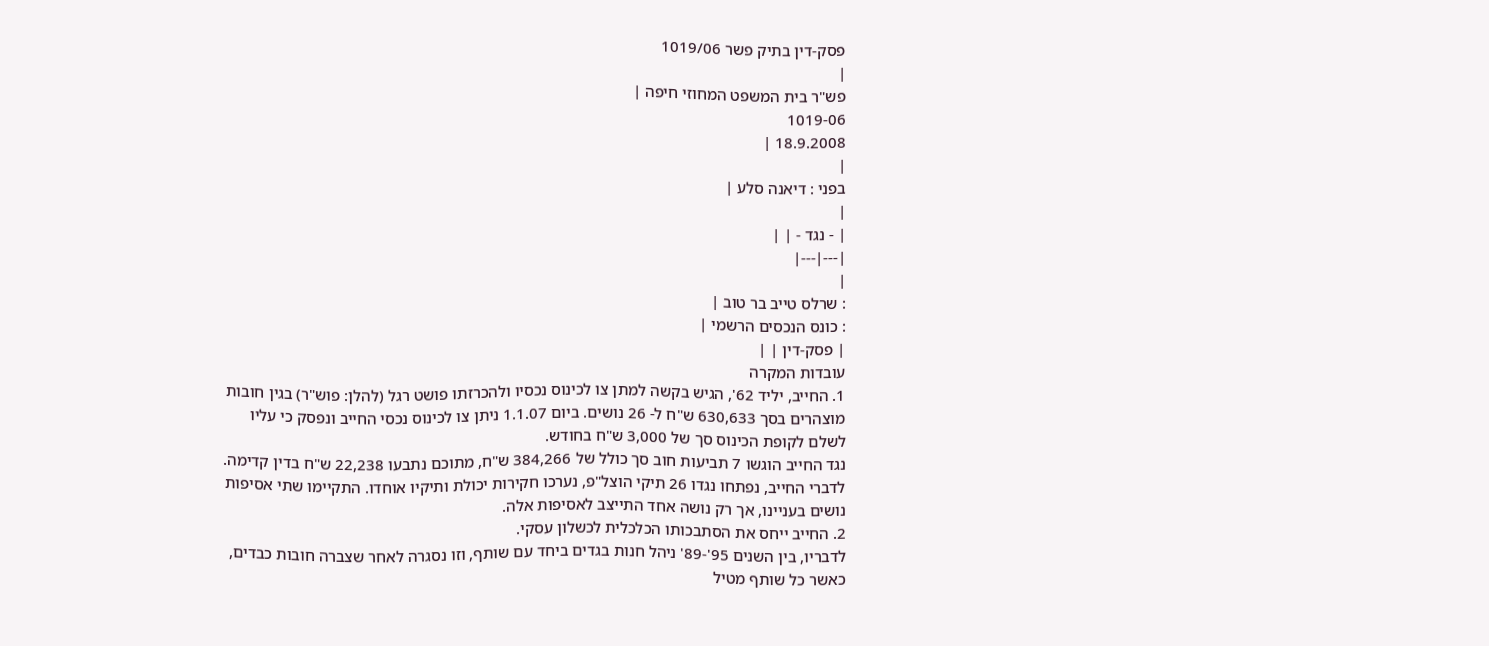פסק-דין בתיק פשר 1019/06
|
פש"ר בית המשפט המחוזי חיפה |
1019-06
18.9.2008 |
|
בפני : דיאנה סלע |
|
| - נגד - | |
|---|---|
|
: שרלס טייב בר טוב |
: כונס הנכסים הרשמי |
| פסק-דין | |
עובדות המקרה
1. החייב, יליד 62', הגיש בקשה למתן צו לכינוס נכסיו ולהכרזתו פושט רגל (להלן: פוש"ר) בגין חובות מוצהרים בסך 630,633 ש"ח ל- 26 נושים. ביום 1.1.07 ניתן צו לכינוס נכסי החייב ונפסק כי עליו לשלם לקופת הכינוס סך של 3,000 ש"ח בחודש.
נגד החייב הוגשו 7 תביעות חוב סך כולל של 384,266 ש"ח, מתוכם נתבעו 22,238 ש"ח בדין קדימה.
לדברי החייב, נפתחו נגדו 26 תיקי הוצל"פ, נערכו חקירות יכולת ותיקיו אוחדו. התקיימו שתי אסיפות נושים בעניינו, אך רק נושה אחד התייצב לאסיפות אלה.
2. החייב ייחס את הסתבכותו הכלכלית לכשלון עסקי.
לדבריו, בין השנים 95'-89' ניהל חנות בגדים ביחד עם שותף, וזו נסגרה לאחר שצברה חובות כבדים, כאשר כל שותף מטיל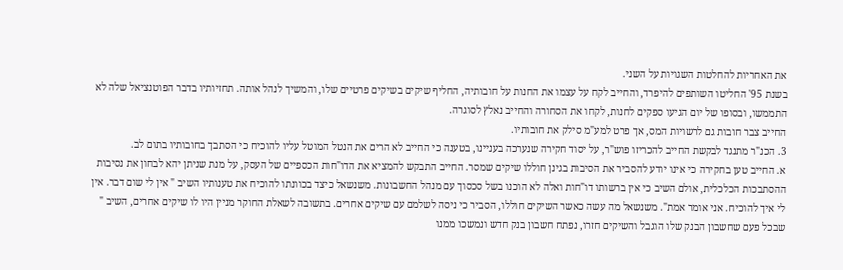את האחריות להחלטות השגויות על השני.
בשנת 95' החליטו השותפים להיפרד, והחייב לקח על עצמו את החנות על חובותיה, החליף שיקים בשיקים פרטיים שלו, והמשיך לנהל אותה. תחזיותיו בדבר הפוטנציאל שלה לא התממשו, ובסופו של יום הגיעו ספקים לחנות, לקחו את הסחורה והחייב נאלץ לסוגרה.
החייב צבר חובות גם לרשויות המס, אך פרט למע"מ סילק את חובותיו.
3. הכנ"ר מתנגד לבקשת החייב להכריזו פוש"ר, על יסוד חקירה שנערכה בעניינו, בטענה כי החייב לא הרים את הנטל המוטל עליו להוכיח כי הסתבך בחובותיו בתום לב.
א. החייב טען בחקירה כי אינו יודע להסביר את הסיבות בגינן חוללו שיקים שמסר. החייב התבקש להמציא את הדו"חות הכספיים של העסק, על מנת שניתן יהא לבחון את נסיבות ההסתבכות הכלכלית, אולם השיב כי אין ברשותו דו"חות ואלה לא הוכנו בשל סכסוך עם מנהל החשבונות. משנשאל כיצד בכוונתו להוכיח את טענותיו השיב " אין לי שום דבר. אין לי איך להוכיח. אני אומר אמת". משנשאל מה עשה כאשר השיקים חוללו, הסביר כי ניסה לשלמם עם שיקים אחרים. בתשובה לשאלת החוקר מניין היו לו שיקים אחרים, השיב " שבכל פעם שחשבון הבנק שלו הוגבל והשיקים חזרו, נפתח חשבון בנק חדש ונמשכו ממנו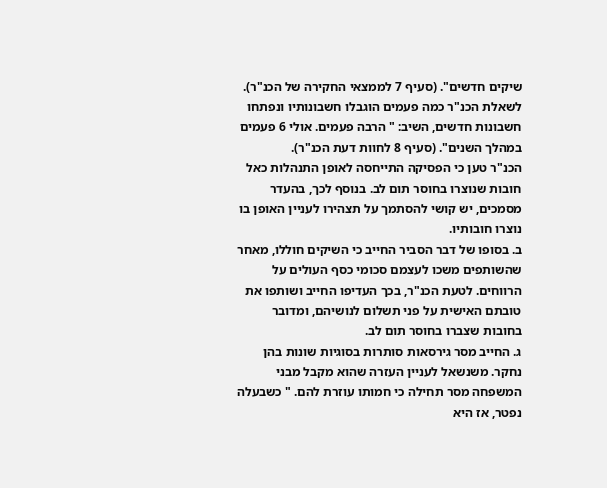שיקים חדשים". (סעיף 7 לממצאי החקירה של הכנ"ר). לשאלת הכנ"ר כמה פעמים הוגבלו חשבונותיו ונפתחו חשבונות חדשים, השיב: " הרבה פעמים. אולי 6 פעמים במהלך השנים". (סעיף 8 לחוות דעת הכנ"ר).
הכנ"ר טען כי הפסיקה התייחסה לאופן התנהלות כאל חובות שנוצרו בחוסר תום לב. בנוסף לכך, בהעדר מסמכים, יש קושי להסתמך על תצהירו לעניין האופן בו נוצרו חובותיו.
ב. בסופו של דבר הסביר החייב כי השיקים חוללו, מאחר שהשותפים משכו לעצמם סכומי כסף העולים על הרווחים. לטעת הכנ"ר, בכך העדיפו החייב ושותפו את טובתם האישית על פני תשלום לנושיהם, ומדובר בחובות שצברו בחוסר תום לב.
ג. החייב מסר גירסאות סותרות בסוגיות שונות בהן נחקר. משנשאל לעניין העזרה שהוא מקבל מבני המשפחה מסר תחילה כי חמותו עוזרת להם. " כשבעלה נפטר, אז היא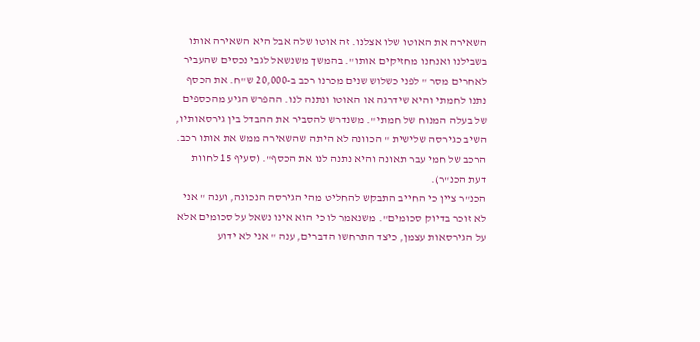השאירה את האוטו שלו אצלנו. זה אוטו שלה אבל היא השאירה אותו בשבילנו ואנחנו מחזיקים אותו". בהמשך משנשאל לגבי נכסים שהעביר לאחרים מסר " לפני כשלוש שנים מכרנו רכב ב-20,000 ש"ח. את הכסף נתנו לחמתי והיא שידרגה או האוטו ונתנה לנו. ההפרש הגיע מהכספים של בעלה המנוח של חמתי". משנדרש להסביר את ההבדל בין גירסאותיו, השיב כגירסה שלישית " הכוונה לא היתה שהשאירה ממש את אותו רכב. הרכב של חמי עבר תאונה והיא נתנה לנו את הכסף". (סעיף 15 לחוות דעת הכנ"ר).
הכנ"ר ציין כי החייב התבקש להחליט מהי הגירסה הנכונה, וענה " אני לא זוכר בדיוק סכומים". משנאמר לו כי הוא אינו נשאל על סכומים אלא על הגירסאות עצמן, כיצד התרחשו הדברים, ענה " אני לא ידוע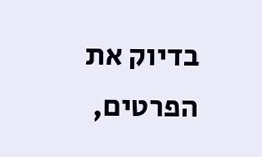בדיוק את הפרטים,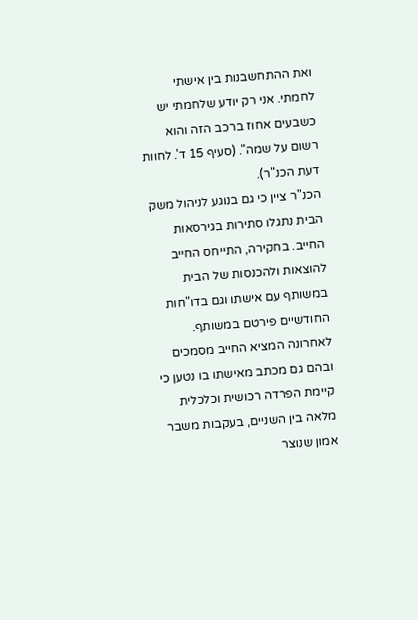ואת ההתחשבנות בין אישתי לחמתי. אני רק יודע שלחמתי יש כשבעים אחוז ברכב הזה והוא רשום על שמה". (סעיף 15 ד'. לחוות דעת הכנ"ר).
הכנ"ר ציין כי גם בנוגע לניהול משק הבית נתגלו סתירות בגירסאות החייב. בחקירה, התייחס החייב להוצאות ולהכנסות של הבית במשותף עם אישתו וגם בדו"חות החודשיים פירטם במשותף. לאחרונה המציא החייב מסמכים ובהם גם מכתב מאישתו בו נטען כי קיימת הפרדה רכושית וכלכלית מלאה בין השניים, בעקבות משבר אמון שנוצר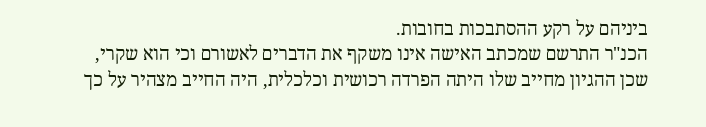ביניהם על רקע ההסתבכות בחובות.
הכנ"ר התרשם שמכתב האישה אינו משקף את הדברים לאשורם וכי הוא שקרי, שכן ההגיון מחייב שלו היתה הפרדה רכושית וכלכלית, היה החייב מצהיר על כך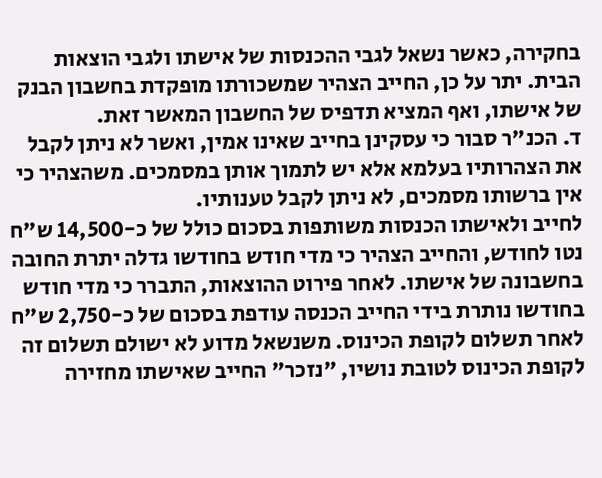בחקירה, כאשר נשאל לגבי ההכנסות של אישתו ולגבי הוצאות הבית. יתר על כן, החייב הצהיר שמשכורתו מופקדת בחשבון הבנק של אישתו, ואף המציא תדפיס של החשבון המאשר זאת.
ד. הכנ"ר סבור כי עסקינן בחייב שאינו אמין, ואשר לא ניתן לקבל את הצהרותיו בעלמא אלא יש לתמוך אותן במסמכים. משהצהיר כי אין ברשותו מסמכים, לא ניתן לקבל טענותיו.
לחייב ולאישתו הכנסות משותפות בסכום כולל של כ-14,500 ש"ח נטו לחודש, והחייב הצהיר כי מדי חודש בחודשו גדלה יתרת החובה בחשבונה של אישתו. לאחר פירוט ההוצאות, התברר כי מדי חודש בחודשו נותרת בידי החייב הכנסה עודפת בסכום של כ-2,750 ש"ח לאחר תשלום לקופת הכינוס. משנשאל מדוע לא ישולם תשלום זה לקופת הכינוס לטובת נושיו, "נזכר" החייב שאישתו מחזירה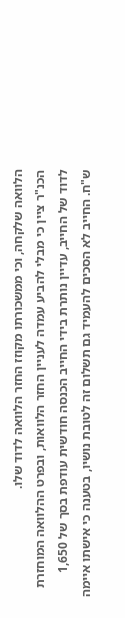הלוואה שלקחה, וכי ממשכורתו מקוזז החזר הלוואה לדוד שלו.
הכנ"ר ציין כי מבלי להביע עמדה לעניין החזר הלוואות, ובפרט ההלוואה המוחזרת לדוד של החייב, עדיין נותרת בידי החייב הכנסה חודשית עודפת בסך של 1,650 ש"ח. החייב לא הסכים להעמיד גם תשלום זה לטובת נושיו, בטענה כי אישתו איימה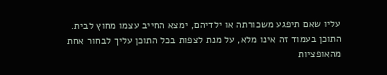עליו שאם תיפגע משכורתה או ילדיהם, ימצא החייב עצמו מחוץ לבית.
התוכן בעמוד זה אינו מלא, על מנת לצפות בכל התוכן עליך לבחור אחת מהאופציות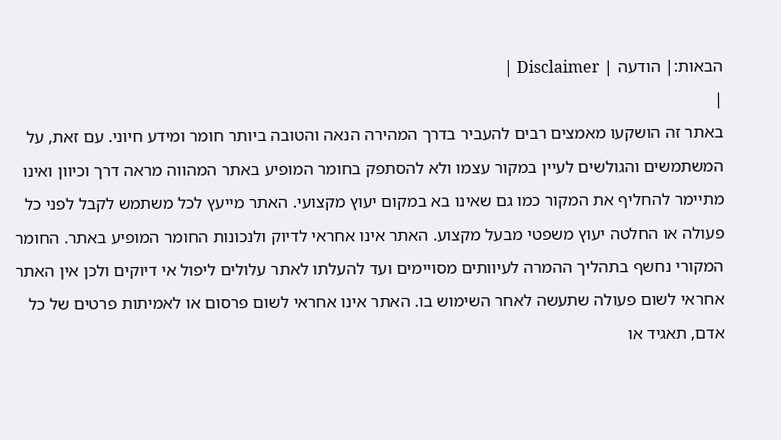הבאות:| הודעה | Disclaimer |
|
באתר זה הושקעו מאמצים רבים להעביר בדרך המהירה הנאה והטובה ביותר חומר ומידע חיוני. עם זאת, על המשתמשים והגולשים לעיין במקור עצמו ולא להסתפק בחומר המופיע באתר המהווה מראה דרך וכיוון ואינו מתיימר להחליף את המקור כמו גם שאינו בא במקום יעוץ מקצועי. האתר מייעץ לכל משתמש לקבל לפני כל פעולה או החלטה יעוץ משפטי מבעל מקצוע. האתר אינו אחראי לדיוק ולנכונות החומר המופיע באתר. החומר המקורי נחשף בתהליך ההמרה לעיוותים מסויימים ועד להעלתו לאתר עלולים ליפול אי דיוקים ולכן אין האתר אחראי לשום פעולה שתעשה לאחר השימוש בו. האתר אינו אחראי לשום פרסום או לאמיתות פרטים של כל אדם, תאגיד או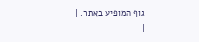גוף המופיע באתר. |
|